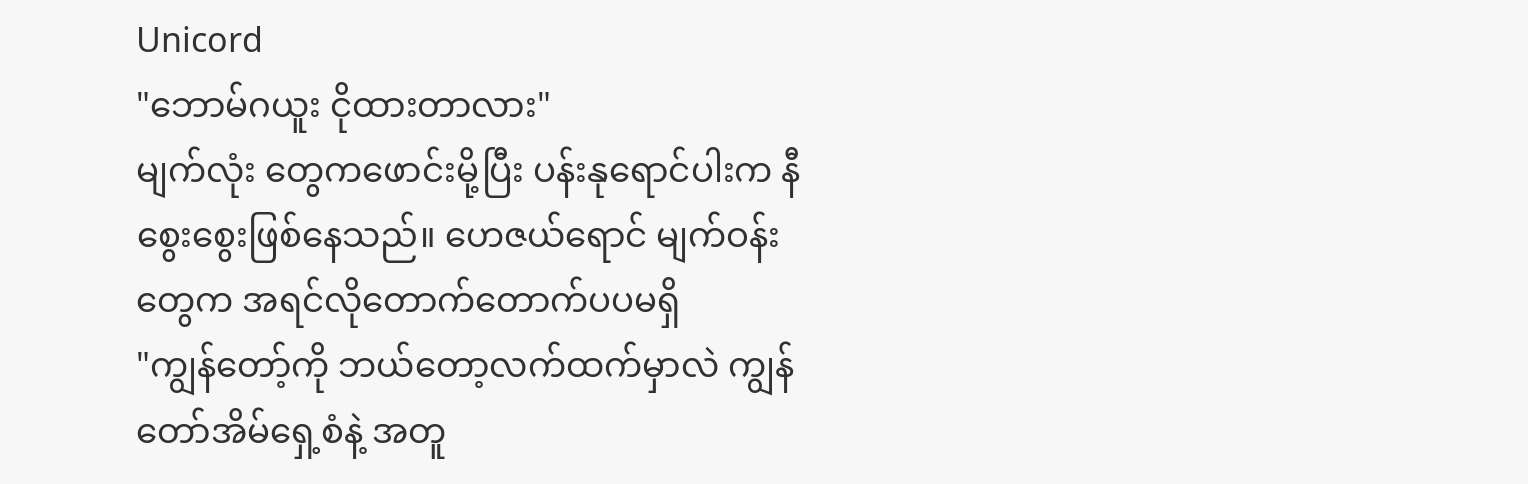Unicord
"ဘောမ်ဂယူး ငိုထားတာလား"
မျက်လုံး တွေကဖောင်းမို့ပြီး ပန်းနုရောင်ပါးက နီစွေးစွေးဖြစ်နေသည်။ ဟေဇယ်ရောင် မျက်ဝန်းတွေက အရင်လိုတောက်တောက်ပပမရှိ
"ကျွန်တော့်ကို ဘယ်တော့လက်ထက်မှာလဲ ကျွန်တော်အိမ်ရှေ့စံနဲ့ အတူ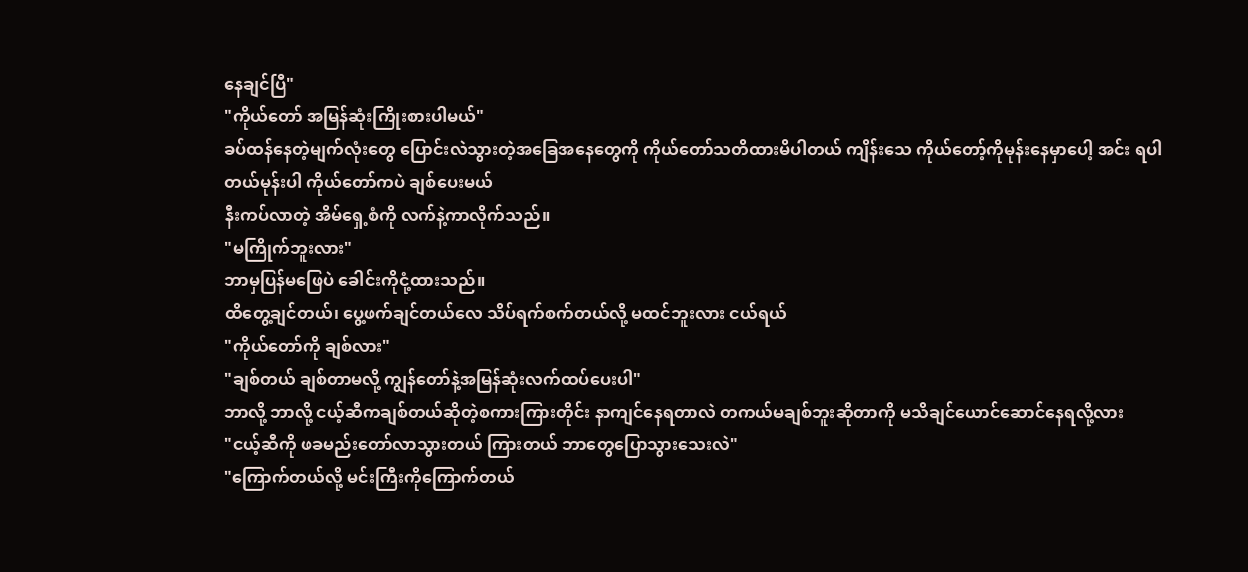နေချင်ပြီ"
"ကိုယ်တော် အမြန်ဆုံးကြိုးစားပါမယ်"
ခပ်ထန်နေတဲ့မျက်လုံးတွေ ပြောင်းလဲသွားတဲ့အခြေအနေတွေကို ကိုယ်တော်သတိထားမိပါတယ် ကျိန်းသေ ကိုယ်တော့်ကိုမုန်းနေမှာပေါ့ အင်း ရပါတယ်မုန်းပါ ကိုယ်တော်ကပဲ ချစ်ပေးမယ်
နီးကပ်လာတဲ့ အိမ်ရှေ့စံကို လက်နဲ့ကာလိုက်သည်။
"မကြိုက်ဘူးလား"
ဘာမှပြန်မဖြေပဲ ခေါင်းကိုငုံ့ထားသည်။
ထိတွေ့ချင်တယ်၊ ပွေ့ဖက်ချင်တယ်လေ သိပ်ရက်စက်တယ်လို့ မထင်ဘူးလား ငယ်ရယ်
"ကိုယ်တော်ကို ချစ်လား"
"ချစ်တယ် ချစ်တာမလို့ ကျွန်တော်နဲ့အမြန်ဆုံးလက်ထပ်ပေးပါ"
ဘာလို့ ဘာလို့ ငယ့်ဆီကချစ်တယ်ဆိုတဲ့စကားကြားတိုင်း နာကျင်နေရတာလဲ တကယ်မချစ်ဘူးဆိုတာကို မသိချင်ယောင်ဆောင်နေရလို့လား
"ငယ့်ဆီကို ဖခမည်းတော်လာသွားတယ် ကြားတယ် ဘာတွေပြောသွားသေးလဲ"
"ကြောက်တယ်လို့ မင်းကြီးကိုကြောက်တယ်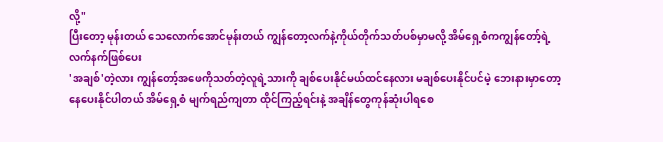လို့"
ပြီးတော့ မုန်းတယ် သေလောက်အောင်မုန်းတယ် ကျွန်တော့လက်နဲ့ကိုယ်တိုက်သတ်ပစ်မှာမလို့ အိမ်ရှေ့စံကကျွန်တော့်ရဲ့လက်နက်ဖြစ်ပေး
'အချစ်'တဲ့လား ကျွန်တော့်အဖေကိုသတ်တဲ့လူရဲ့သားကို ချစ်ပေးနိုင်မယ်ထင်နေလား မချစ်ပေးနိုင်ပင်မဲ့ ဘေးနားမှာတော့နေပေးနိုင်ပါတယ် အိမ်ရှေ့စံ မျက်ရည်ကျတာ ထိုင်ကြည့်ရင်းနဲ့ အချိန်တွေကုန်ဆုံးပါရစေ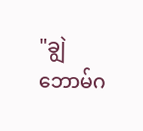"ချွဲဘောမ်ဂ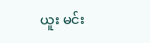ယူး မင်း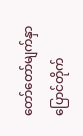တော်တော်မျက်နှာပြောင်တိုက်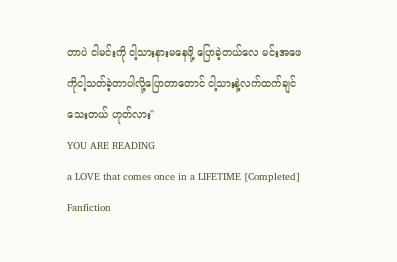တာပဲ ငါမင်းကို ငါ့သားနားမနေဖို့ ပြောခဲ့တယ်လေ မင်းအဖေကိုငါ့သတ်ခဲ့တာပါလို့ပြောတာတောင် ငါ့သားနဲ့လက်ထက်ချင်သေးတယ် ဟုတ်လား"
YOU ARE READING
a LOVE that comes once in a LIFETIME [Completed]
Fanfiction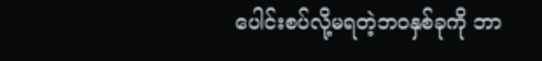ပေါင်းစပ်လို့မရတဲ့ဘဝနှစ်ခုကို ဘာ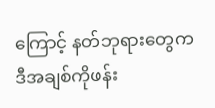ကြောင့် နတ်ဘုရားတွေက ဒီအချစ်ကိုဖန်း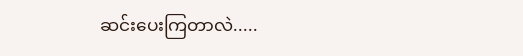ဆင်းပေးကြတာလဲ.....